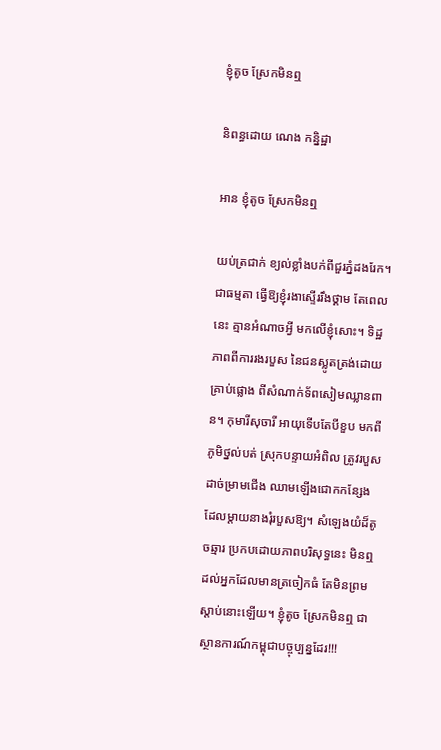ខ្ញុំតូច ស្រែកមិនឮ

និពន្ធដោយ ណេង កន្និដ្ឋា

អាន ខ្ញុំតូច ស្រែកមិនឮ

យប់ត្រជាក់ ខ្យល់ខ្លាំងបក់ពីជួរភ្នំដងរែក។ ជាធម្មតា ធ្វើឱ្យខ្ញុំរងាស្ទើររឹងថ្គាម តែពេលនេះ គ្មានអំណាចអ្វី មកលើខ្ញុំសោះ។ ទិដ្ឋភាពពីការរងរបួស នៃជនស្លូតត្រង់ដោយគ្រាប់ផ្លោង ពីសំណាក់ទ័ពសៀមឈ្លានពាន។ កុមារីសុចារី អាយុទើបតែបីខួប មកពីភូមិថ្នល់បត់ ស្រុកបន្ទាយអំពិល ត្រូវរបួស ដាច់ម្រាមជើង ឈាមឡើងជោកកន្សែង ដែលម្តាយនាងរុំរបួសឱ្យ។ សំឡេងយំដ៏តូចឆ្មារ ប្រកបដោយភាពបរិសុទ្ធនេះ មិនឮដល់អ្នកដែលមានត្រចៀកធំ តែមិនព្រមស្តាប់នោះឡើយ។ ខ្ញុំតូច ស្រែកមិនឮ ជាស្ថានការណ៍កម្ពុជាបច្ចុប្បន្នដែរ!!!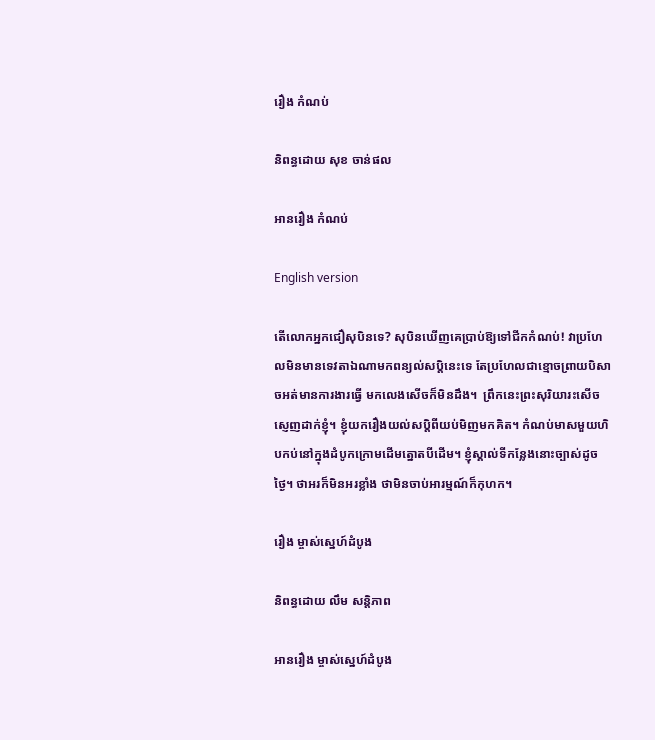រឿង កំណប់

និពន្ធដោយ សុខ ចាន់ផល

អានរឿង កំណប់

English version

តើលោកអ្នកជឿសុបិនទេ? សុបិនឃើញគេប្រាប់ឱ្យទៅជីកកំណប់! វាប្រហែលមិនមានទេវតាឯណាមកពន្យល់សប្តិនេះទេ តែប្រហែលជាខ្មោចព្រាយបិសាចអត់មានការងារធ្វើ មកលេងសើចក៏មិនដឹង។  ព្រឹកនេះព្រះសុរិយារះសើចស្ញេញដាក់ខ្ញុំ។ ខ្ញុំយករឿងយល់សប្តិពីយប់មិញមកគិត។ កំណប់មាសមួយហិបកប់នៅក្នុងដំបូកក្រោមដើមត្នោតបីដើម។ ខ្ញុំស្គាល់ទីកន្លែងនោះច្បាស់ដូចថ្ងៃ។ ថាអរក៏មិនអរខ្លាំង ថាមិនចាប់អារម្មណ៍ក៏កុហក។

រឿង ម្ចាស់ស្នេហ៍ដំបូង

និពន្ធដោយ លឹម សន្តិភាព

អានរឿង ម្ចាស់ស្នេហ៍ដំបូង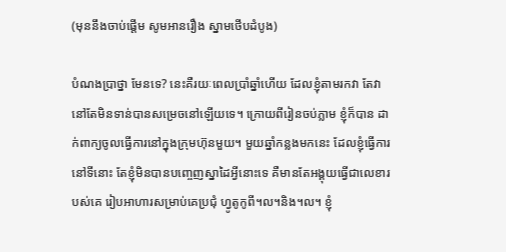(មុននឹងចាប់ផ្តើម សូមអានរឿង ស្នាមថើបដំបូង)

បំណងប្រាថ្នា មែនទេ? នេះគឺរយៈពេលប្រាំឆ្នាំហើយ ដែលខ្ញុំតាមរកវា តែវានៅតែមិនទាន់បានសម្រេចនៅឡើយទេ។ ក្រោយពីរៀនចប់ភ្លាម ខ្ញុំក៏បាន ដាក់ពាក្យចូលធ្វើការនៅក្នុងក្រុមហ៊ុនមួយ។ មួយឆ្នាំកន្លងមកនេះ ដែលខ្ញុំធ្វើការនៅទីនោះ តែខ្ញុំមិនបានបញ្ចេញស្នាដៃអ្វីនោះទេ គឺមានតែអង្គុយធ្វើជាលេខារបស់គេ រៀបអាហារសម្រាប់គេប្រជុំ ហ្វូតូកូពី។ល។និង។ល។ ខ្ញុំ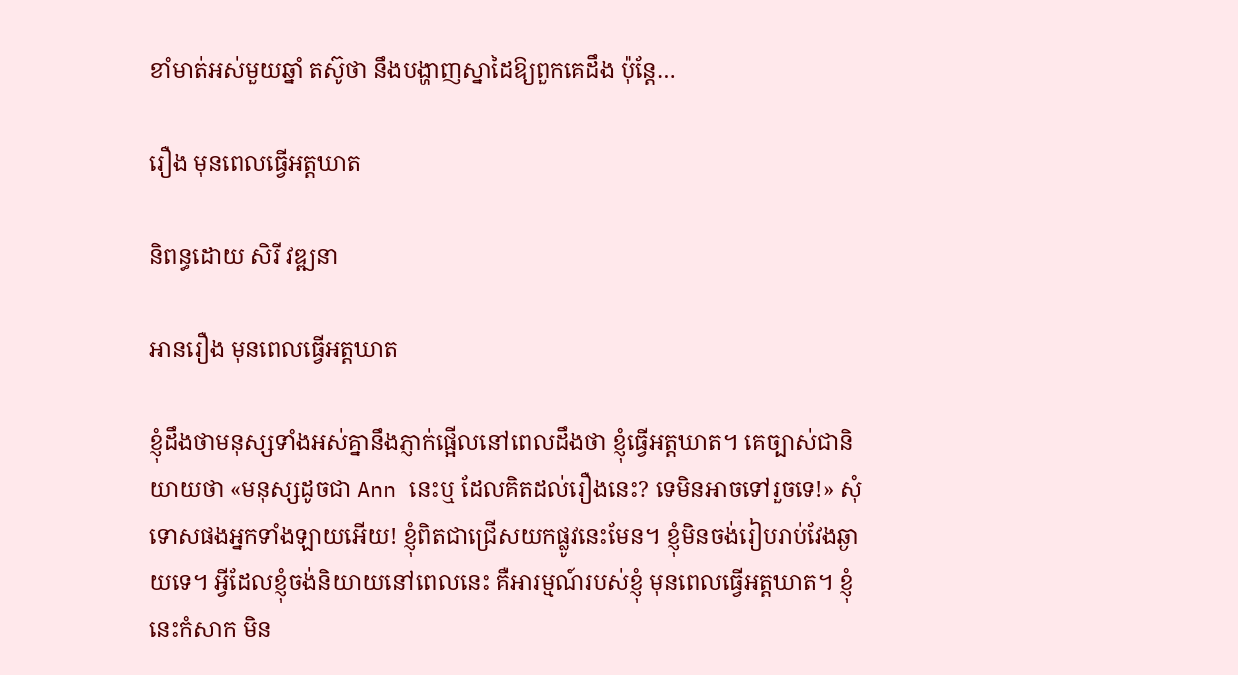ខាំមាត់អស់មួយឆ្នាំ តស៊ូថា នឹងបង្ហាញស្នាដៃឱ្យពួកគេដឹង ប៉ុន្តែ…

រឿង មុនពេលធ្វើអត្តឃាត

និពន្ធដោយ សិរី វឌ្ឍនា

អានរឿង មុនពេលធ្វើអត្តឃាត

ខ្ញុំដឹងថាមនុស្សទាំងអស់គ្នានឹងភ្ញាក់ផ្អើលនៅពេលដឹងថា ខ្ញុំធ្វើអត្តឃាត។ គេច្បាស់ជានិយាយថា «មនុស្សដូចជា Ann នេះឬ ដែលគិតដល់រឿងនេះ? ទេមិនអាចទៅរួចទេ!» សុំទោសផងអ្នកទាំងឡាយអើយ! ខ្ញុំពិតជាជ្រើសយកផ្លូវនេះមែន។ ខ្ញុំមិនចង់រៀបរាប់វែងឆ្ងាយទេ។ អ្វីដែលខ្ញុំចង់និយាយនៅពេលនេះ គឺអារម្មណ៍របស់ខ្ញុំ មុនពេលធ្វើអត្តឃាត។ ខ្ញុំនេះកំសាក មិន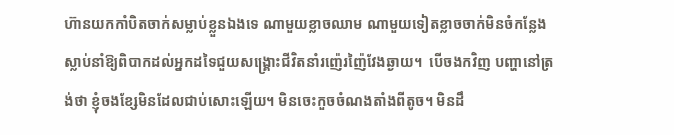ហ៊ានយកកាំបិតចាក់សម្លាប់ខ្លួនឯងទេ ណាមួយខ្លាចឈាម ណាមួយទៀតខ្លាចចាក់មិនចំកន្លែង ស្លាប់នាំឱ្យពិបាកដល់អ្នកដទៃជួយសង្គ្រោះជីវិតនាំរញ៉េរញ៉ៃវែងឆ្ងាយ។  បើចងកវិញ បញ្ហានៅត្រង់ថា ខ្ញុំចងខ្សែមិនដែលជាប់សោះឡើយ។ មិនចេះកួចចំណងតាំងពីតូច។ មិនដឹ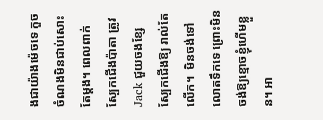ងជាយ៉ាងម៉េចទេ កួចចំណងមិនជាប់សោះតែម្តង។ ពេលពាក់ស្បែកជើងប៉ាតា ត្រូវ Jack ជួយចងខ្សែស្បែកជើងឱ្យ រាល់តែលើក។  មិនចង់ទៅលោតទឹកទេ ព្រោះមិនចង់ឱ្យខ្មោចខ្ញុំហើមខ្លួន។ អា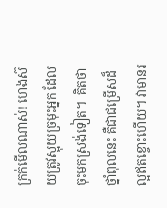ក្រក់មើលណាស់! ហេងស៊យត្រូវស្អុយច្រមុះអ្នក ដែលចុះមកស្រង់ទៀត។  គិតថាថ្នាំពុលនេះ គឺជាជម្រើសដ៏ល្អឥតខ្ចោះហើយ។ វាមានរ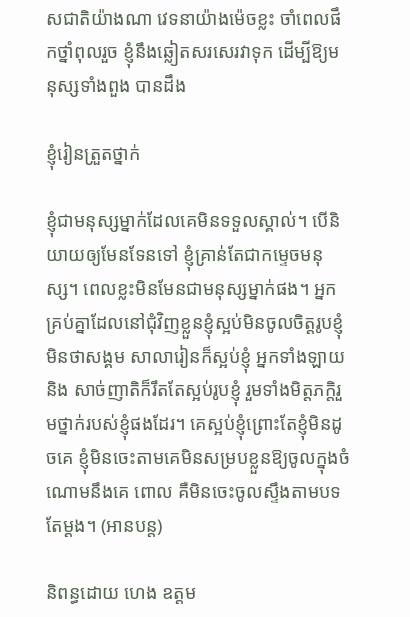សជាតិយ៉ាងណា វេទនាយ៉ាងម៉េចខ្លះ ចាំពេលផឹកថ្នាំពុលរួច ខ្ញុំនឹងឆ្លៀតសរសេរវាទុក ដើម្បីឱ្យមនុស្សទាំងពួង បានដឹង

ខ្ញុំរៀនត្រួតថ្នាក់

ខ្ញុំជាមនុស្សម្នាក់ដែលគេមិនទទួលស្គាល់។ បើនិយាយឲ្យមែនទែនទៅ ខ្ញុំគ្រាន់តែជាកម្ទេចមនុស្ស។ ពេលខ្លះមិនមែនជាមនុស្សម្នាក់ផង។ អ្នកគ្រប់គ្នាដែលនៅជុំវិញខ្លួនខ្ញុំស្អប់មិនចូលចិត្ដរូបខ្ញុំ មិនថាសង្គម សាលារៀនក៏ស្អប់ខ្ញុំ អ្នកទាំងឡាយ និង សាច់ញាតិក៏រឹតតែស្អប់រូបខ្ញុំ រួមទាំងមិត្តភកិ្ដរួមថ្នាក់របស់ខ្ញុំផងដែរ។ គេស្អប់ខ្ញុំព្រោះតែខ្ញុំមិនដូចគេ ខ្ញុំមិនចេះតាមគេមិនសម្របខ្លួនឱ្យចូលក្នុងចំណោមនឹងគេ ពោល គឺមិនចេះចូលស្ទឹងតាមបទតែម្ដង។ (អានបន្ត)

និពន្ធដោយ ហេង ឧត្តម